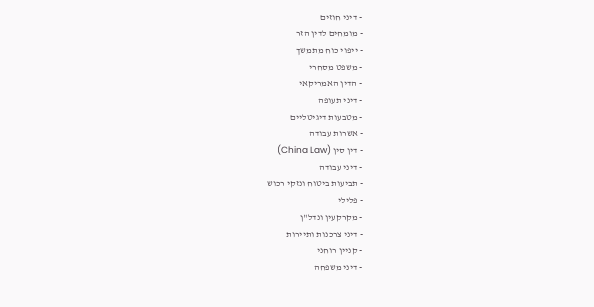- דיני חוזים
- מומחים לדין הזר
- ייפוי כוח מתמשך
- משפט מסחרי
- הדין האמריקאי
- דיני תעופה
- מטבעות דיגיטליים
- אשרות עבודה
- דין סין (China Law)
- דיני עבודה
- תביעות ביטוח ונזקי רכוש
- פלילי
- מקרקעין ונדל"ן
- דיני צרכנות ותיירות
- קניין רוחני
- דיני משפחה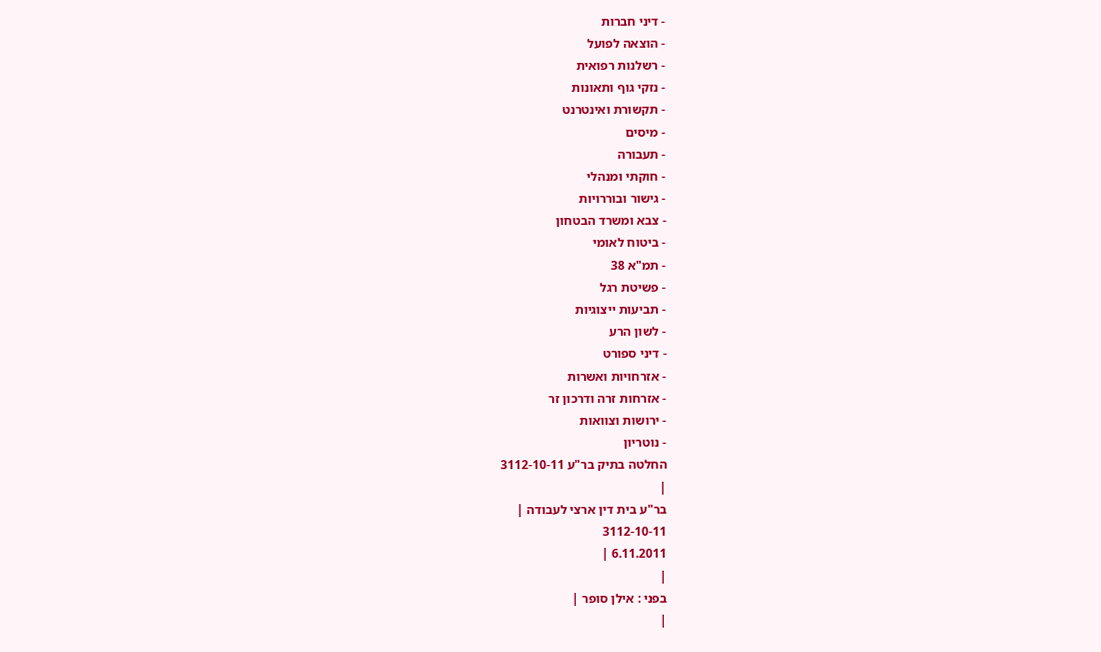- דיני חברות
- הוצאה לפועל
- רשלנות רפואית
- נזקי גוף ותאונות
- תקשורת ואינטרנט
- מיסים
- תעבורה
- חוקתי ומנהלי
- גישור ובוררויות
- צבא ומשרד הבטחון
- ביטוח לאומי
- תמ"א 38
- פשיטת רגל
- תביעות ייצוגיות
- לשון הרע
- דיני ספורט
- אזרחויות ואשרות
- אזרחות זרה ודרכון זר
- ירושות וצוואות
- נוטריון
החלטה בתיק בר"ע 3112-10-11
|
בר"ע בית דין ארצי לעבודה |
3112-10-11
6.11.2011 |
|
בפני : אילן סופר |
|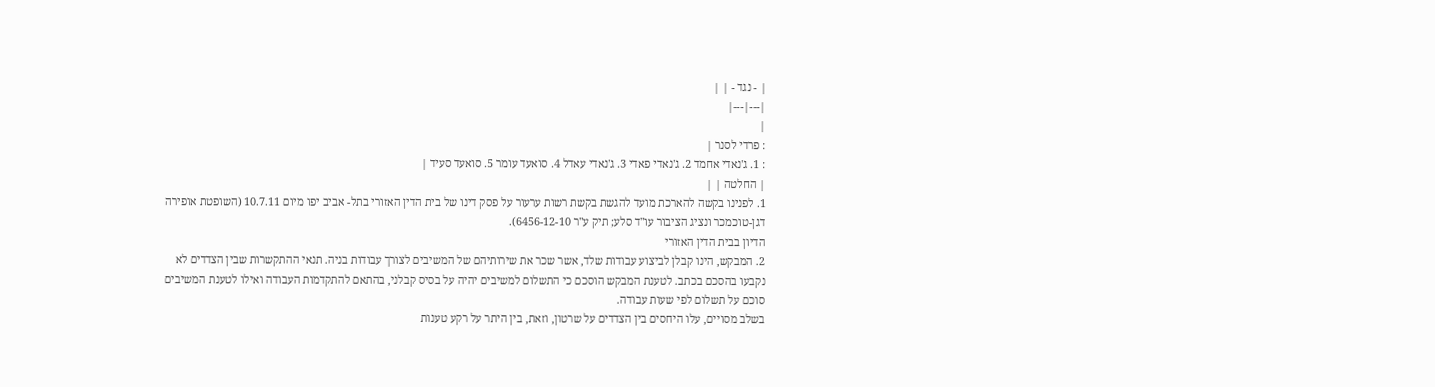| - נגד - | |
|---|---|
|
: פרדי לסנר |
: 1. ג'נאדי אחמד 2. ג'נאדי פאדי 3. ג'נאדי עאדל 4. סואעד עומר 5. סואעד סעיד |
| החלטה | |
1. לפנינו בקשה להארכת מועד להגשת בקשת רשות ערעור על פסק דינו של בית הדין האזורי בתל- אביב יפו מיום 10.7.11 (השופטת אופירה דגן-טוכמכר ונציג הציבור עו"ד סלע; תיק ע"ר 6456-12-10).
הדיון בבית הדין האזורי
2. המבקש, הינו קבלן לביצוע עבודות שלד, אשר שכר את שירותיהם של המשיבים לצורך עבודות בניה. תנאי ההתקשרות שבין הצדדים לא נקבעו בהסכם בכתב. לטענת המבקש הוסכם כי התשלום למשיבים יהיה על בסיס קבלני, בהתאם להתקדמות העבודה ואילו לטענת המשיבים סוכם על תשלום לפי שעות עבודה.
בשלב מסויים, עלו היחסים בין הצדדים על שרטון, וזאת, בין היתר על רקע טענות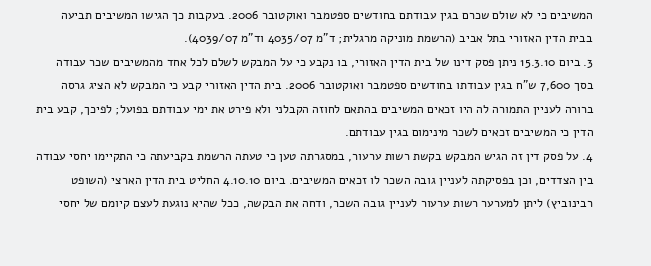המשיבים כי לא שולם שכרם בגין עבודתם בחודשים ספטמבר ואוקטובר 2006. בעקבות כך הגישו המשיבים תביעה בבית הדין האזורי בתל אביב (הרשמת מוניקה מרגלית; ד"מ 4035/07 וד"מ 4039/07).
3. ביום 15.3.10 ניתן פסק דינו של בית הדין האזורי, בו נקבע כי על המבקש לשלם לכל אחד מהמשיבים שכר עבודה בסך 7,600 ש"ח בגין עבודתו בחודשים ספטמבר ואוקטובר 2006. בית הדין האזורי קבע כי המבקש לא הציג גרסה ברורה לעניין התמורה לה היו זכאים המשיבים בהתאם לחוזה הקבלני ולא פירט את ימי עבודתם בפועל; לפיכך, קבע בית הדין כי המשיבים זכאים לשכר מינימום בגין עבודתם.
4. על פסק דין זה הגיש המבקש בקשת רשות ערעור, במסגרתה טען כי טעתה הרשמת בקביעתה כי התקיימו יחסי עבודה בין הצדדים, וכן בפסיקתה לעניין גובה השכר לו זכאים המשיבים. ביום 4.10.10 החליט בית הדין הארצי (השופט רבינוביץ) ליתן למערער רשות ערעור לעניין גובה השכר, ודחה את הבקשה, ככל שהיא נוגעת לעצם קיומם של יחסי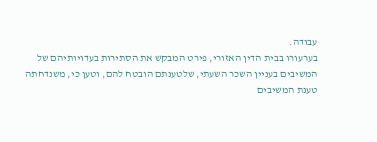עבודה.
בערעורו בבית הדין האזורי, פירט המבקש את הסתירות בעדויותיהם של המשיבים בעניין השכר השעתי, שלטענתם הובטח להם, וטען כי, משנדחתה טענת המשיבים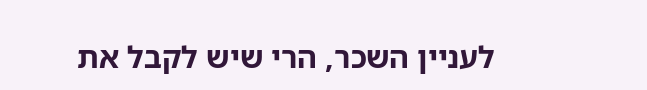לעניין השכר, הרי שיש לקבל את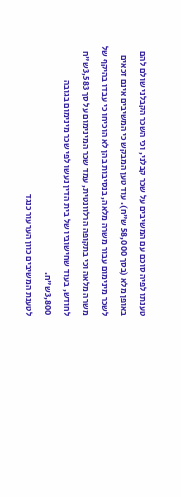טענתו לפיה סוכם עם המשיבים על שכר קבלני, וכי השכר הקבלני שולם להם באופן מלא (בסך 58,000 ש"ח). עוד טען המבקש כי המשיבים אינם זכאים לשכר מינימום עבור משרה מלאה, בנסיבות בהן לא הוכיחו כי עבדו בהיקף של משרה מלאה וכי בתקופה הרלוונטית, עמד שכר המינימום על סך 3,583ש"ח לחודש, בעוד שחישוביו של בית הדין נעשו לפי שכר מינימום בגובה 3,800ש"ח.
לטענת המשיבים כוון הערעור כנגד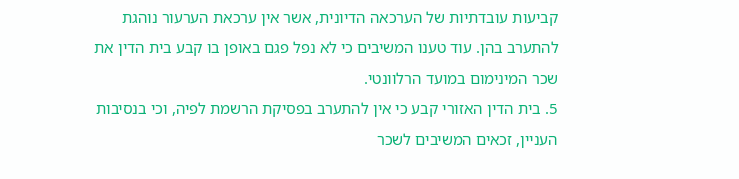קביעות עובדתיות של הערכאה הדיונית, אשר אין ערכאת הערעור נוהגת להתערב בהן. עוד טענו המשיבים כי לא נפל פגם באופן בו קבע בית הדין את שכר המינימום במועד הרלוונטי.
5. בית הדין האזורי קבע כי אין להתערב בפסיקת הרשמת לפיה, וכי בנסיבות העניין, זכאים המשיבים לשכר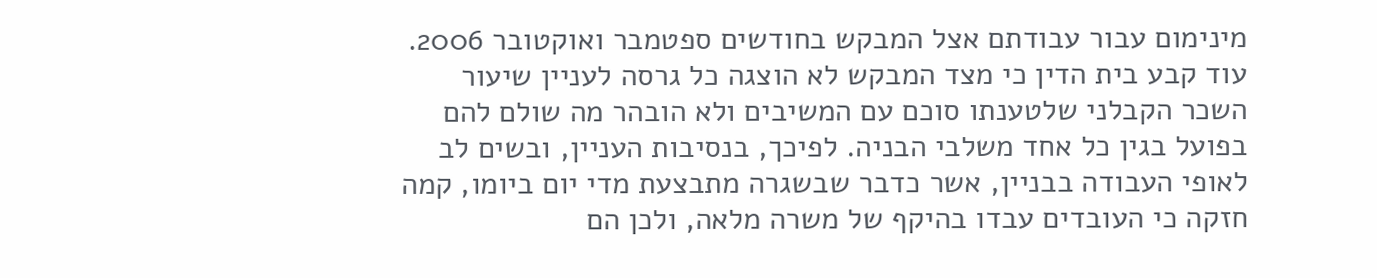מינימום עבור עבודתם אצל המבקש בחודשים ספטמבר ואוקטובר 2006. עוד קבע בית הדין כי מצד המבקש לא הוצגה כל גרסה לעניין שיעור השכר הקבלני שלטענתו סוכם עם המשיבים ולא הובהר מה שולם להם בפועל בגין כל אחד משלבי הבניה. לפיכך, בנסיבות העניין, ובשים לב לאופי העבודה בבניין, אשר כדבר שבשגרה מתבצעת מדי יום ביומו, קמה חזקה כי העובדים עבדו בהיקף של משרה מלאה, ולכן הם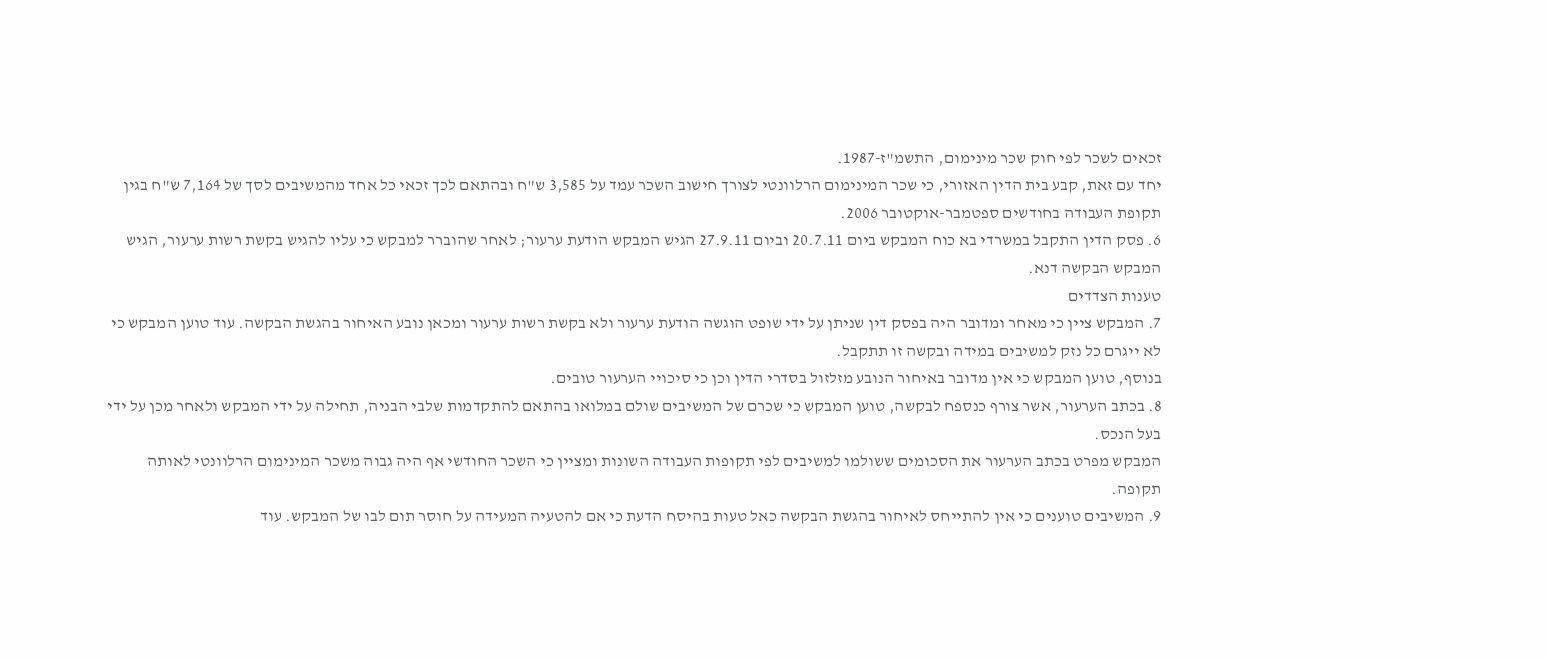זכאים לשכר לפי חוק שכר מינימום, התשמ"ז-1987.
יחד עם זאת, קבע בית הדין האזורי, כי שכר המינימום הרלוונטי לצורך חישוב השכר עמד על 3,585 ש"ח ובהתאם לכך זכאי כל אחד מהמשיבים לסך של 7,164 ש"ח בגין תקופת העבודה בחודשים ספטמבר-אוקטובר 2006.
6. פסק הדין התקבל במשרדי בא כוח המבקש ביום 20.7.11 וביום 27.9.11 הגיש המבקש הודעת ערעור; לאחר שהוברר למבקש כי עליו להגיש בקשת רשות ערעור, הגיש המבקש הבקשה דנא.
טענות הצדדים
7. המבקש ציין כי מאחר ומדובר היה בפסק דין שניתן על ידי שופט הוגשה הודעת ערעור ולא בקשת רשות ערעור ומכאן נובע האיחור בהגשת הבקשה. עוד טוען המבקש כי לא ייגרם כל נזק למשיבים במידה ובקשה זו תתקבל.
בנוסף, טוען המבקש כי אין מדובר באיחור הנובע מזלזול בסדרי הדין וכן כי סיכויי הערעור טובים.
8. בכתב הערעור, אשר צורף כנספח לבקשה, טוען המבקש כי שכרם של המשיבים שולם במלואו בהתאם להתקדמות שלבי הבניה, תחילה על ידי המבקש ולאחר מכן על ידי בעל הנכס.
המבקש מפרט בכתב הערעור את הסכומים ששולמו למשיבים לפי תקופות העבודה השונות ומציין כי השכר החודשי אף היה גבוה משכר המינימום הרלוונטי לאותה תקופה.
9. המשיבים טוענים כי אין להתייחס לאיחור בהגשת הבקשה כאל טעות בהיסח הדעת כי אם להטעיה המעידה על חוסר תום לבו של המבקש. עוד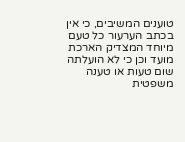טוענים המשיבים, כי אין בכתב הערעור כל טעם מיוחד המצדיק הארכת מועד וכן כי לא הועלתה שום טעות או טענה משפטית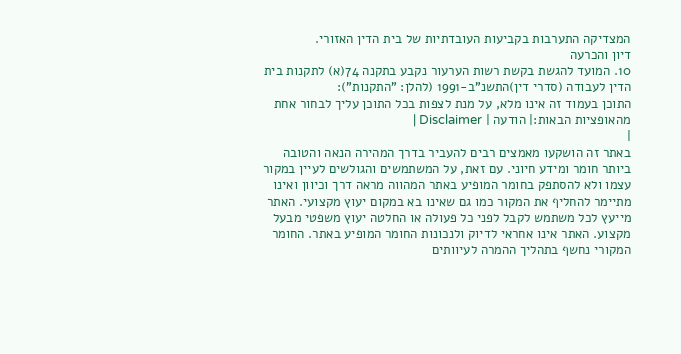המצדיקה התערבות בקביעות העובדתיות של בית הדין האזורי.
דיון והכרעה
10. המועד להגשת בקשת רשות הערעור נקבע בתקנה 74(א) לתקנות בית הדין לעבודה (סדרי דין)התשנ"ב-1991 (להלן: "התקנות"):
התוכן בעמוד זה אינו מלא, על מנת לצפות בכל התוכן עליך לבחור אחת מהאופציות הבאות:| הודעה | Disclaimer |
|
באתר זה הושקעו מאמצים רבים להעביר בדרך המהירה הנאה והטובה ביותר חומר ומידע חיוני. עם זאת, על המשתמשים והגולשים לעיין במקור עצמו ולא להסתפק בחומר המופיע באתר המהווה מראה דרך וכיוון ואינו מתיימר להחליף את המקור כמו גם שאינו בא במקום יעוץ מקצועי. האתר מייעץ לכל משתמש לקבל לפני כל פעולה או החלטה יעוץ משפטי מבעל מקצוע. האתר אינו אחראי לדיוק ולנכונות החומר המופיע באתר. החומר המקורי נחשף בתהליך ההמרה לעיוותים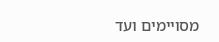מסויימים ועד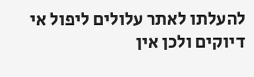להעלתו לאתר עלולים ליפול אי דיוקים ולכן אין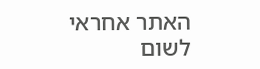האתר אחראי לשום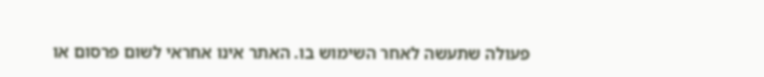פעולה שתעשה לאחר השימוש בו. האתר אינו אחראי לשום פרסום או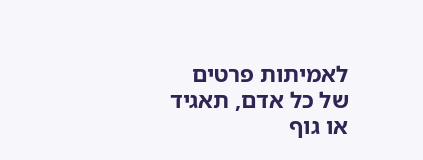לאמיתות פרטים של כל אדם, תאגיד או גוף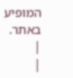המופיע באתר. |
|